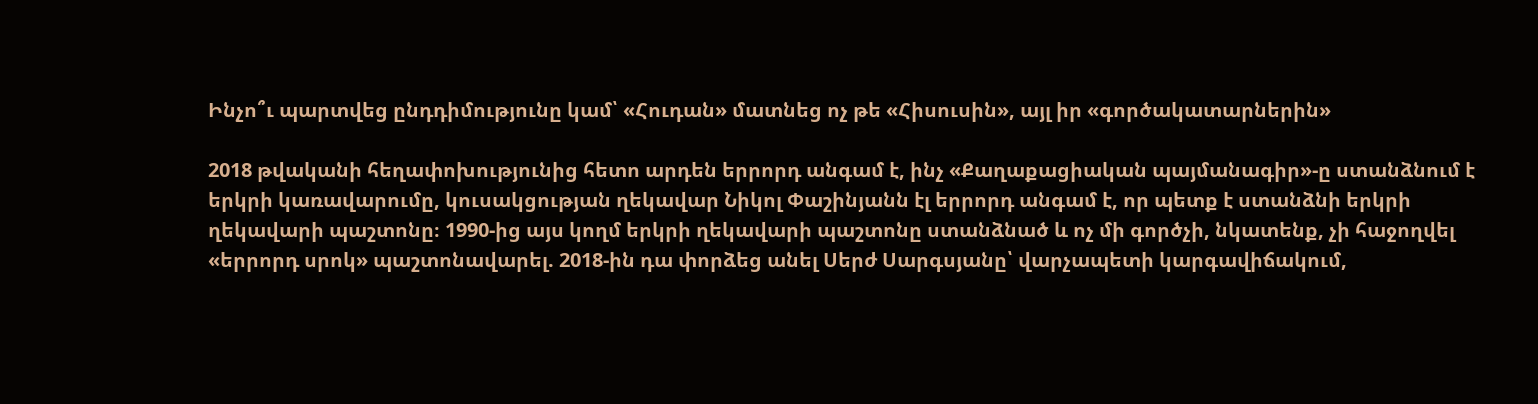Ինչո՞ւ պարտվեց ընդդիմությունը կամ՝ «Հուդան» մատնեց ոչ թե «Հիսուսին», այլ իր «գործակատարներին»

2018 թվականի հեղափոխությունից հետո արդեն երրորդ անգամ է, ինչ «Քաղաքացիական պայմանագիր»-ը ստանձնում է երկրի կառավարումը, կուսակցության ղեկավար Նիկոլ Փաշինյանն էլ երրորդ անգամ է, որ պետք է ստանձնի երկրի ղեկավարի պաշտոնը։ 1990-ից այս կողմ երկրի ղեկավարի պաշտոնը ստանձնած և ոչ մի գործչի, նկատենք, չի հաջողվել «երրորդ սրոկ» պաշտոնավարել. 2018-ին դա փորձեց անել Սերժ Սարգսյանը՝ վարչապետի կարգավիճակում,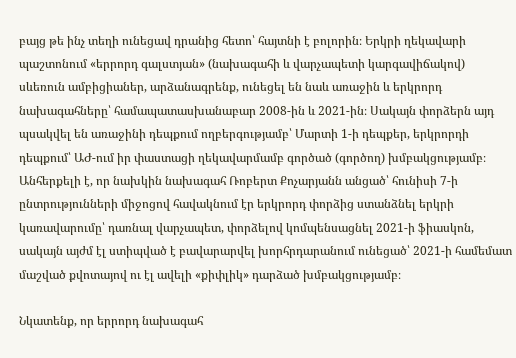բայց թե ինչ տեղի ունեցավ դրանից հետո՝ հայտնի է բոլորին։ Երկրի ղեկավարի պաշտոնում «երրորդ գալստյան» (նախագահի և վարչապետի կարգավիճակով) սևեռուն ամբիցիաներ, արձանագրենք, ունեցել են նաև առաջին և երկրորդ նախագահները՝ համապատասխանաբար 2008-ին և 2021-ին։ Սակայն փորձերն այդ պսակվել են առաջինի դեպքում ողբերգությամբ՝ Մարտի 1-ի դեպքեր, երկրորդի դեպքում՝ ԱԺ-ում իր փաստացի ղեկավարմամբ գործած (գործող) խմբակցությամբ։ Անհերքելի է, որ նախկին նախագահ Ռոբերտ Քոչարյանն անցած՝ հունիսի 7-ի ընտրությունների միջոցով հավակնում էր երկրորդ փորձից ստանձնել երկրի կառավարումը՝ դառնալ վարչապետ, փորձելով կոմպենսացնել 2021-ի ֆիասկոն, սակայն այժմ էլ ստիպված է բավարարվել խորհրդարանում ունեցած՝ 2021-ի համեմատ մաշված քվոտայով ու էլ ավելի «քիփլիկ» դարձած խմբակցությամբ։

Նկատենք, որ երրորդ նախագահ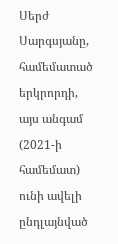Սերժ Սարգսյանը, համեմատած երկրորդի, այս անգամ (2021-ի համեմատ) ունի ավելի ընդլայնված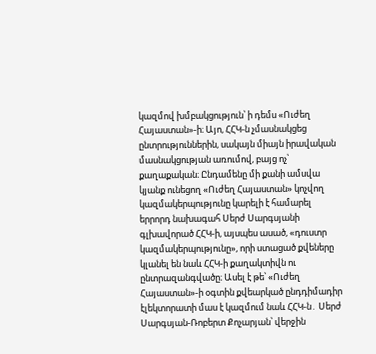կազմով խմբակցություն՝ ի դեմս «Ուժեղ Հայաստան»-ի։ Այո, ՀՀԿ-ն չմասնակցեց ընտրություններին, սակայն միայն իրավական մասնակցության առումով, բայց ոչ՝ քաղաքական։ Ընդամենը մի քանի ամսվա կյանք ունեցող «Ուժեղ Հայաստան» կոչվող կազմակերպությունը կարելի է համարել երրորդ նախագահ Սերժ Սարգսյանի գլխավորած ՀՀԿ-ի, այսպես ասած, «դուստր կազմակերպությունը», որի ստացած քվեները կլանել են նաև ՀՀԿ-ի քաղակտիվն ու ընտրազանգվածը։ Ասել է թե՝ «Ուժեղ Հայաստան»-ի օգտին քվեարկած ընդդիմադիր էլեկտորատի մաս է կազմում նաև ՀՀԿ-ն․ Սերժ Սարգսյան-Ռոբերտ Քոչարյան՝ վերջին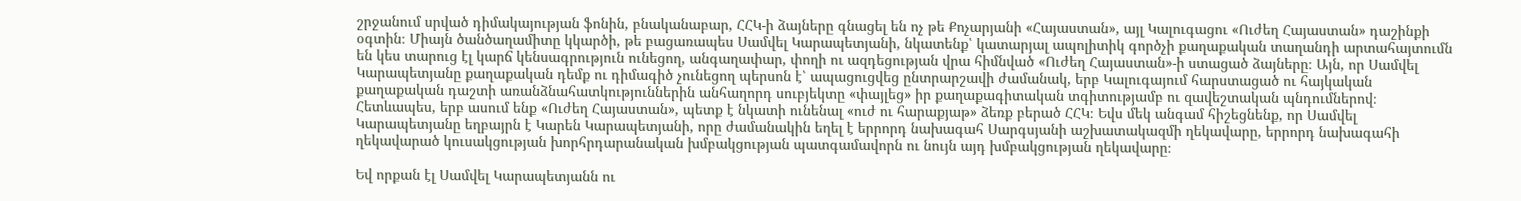շրջանում սրված դիմակայության ֆոնին, բնականաբար, ՀՀԿ-ի ձայները գնացել են ոչ թե Քոչարյանի «Հայաստան», այլ Կալուգացու «Ուժեղ Հայաստան» դաշինքի օգտին։ Միայն ծանծաղամիտը կկարծի, թե բացառապես Սամվել Կարապետյանի, նկատենք՝ կատարյալ ապոլիտիկ գործչի քաղաքական տաղանդի արտահայտումն են կես տարուց էլ կարճ կենսագրություն ունեցող, անգաղափար, փողի ու ազդեցության վրա հիմնված «Ուժեղ Հայաստան»-ի ստացած ձայները։ Այն, որ Սամվել Կարապետյանը քաղաքական դեմք ու դիմագիծ չունեցող պերսոն է՝ ապացուցվեց ընտրարշավի ժամանակ, երբ Կալուգայում հարստացած ու հայկական քաղաքական դաշտի առանձնահատկություններին անհաղորդ սուբյեկտը «փայլեց» իր քաղաքագիտական տգիտությամբ ու զավեշտական պնդումներով։ Հետևապես, երբ ասում ենք «Ուժեղ Հայաստան», պետք է նկատի ունենալ «ուժ ու հարաքյաթ» ձեռք բերած ՀՀԿ։ Եվս մեկ անգամ հիշեցնենք, որ Սամվել Կարապետյանը եղբայրն է Կարեն Կարապետյանի, որը ժամանակին եղել է երրորդ նախագահ Սարգսյանի աշխատակազմի ղեկավարը, երրորդ նախագահի ղեկավարած կուսակցության խորհրդարանական խմբակցության պատգամավորն ու նույն այդ խմբակցության ղեկավարը։

Եվ որքան էլ Սամվել Կարապետյանն ու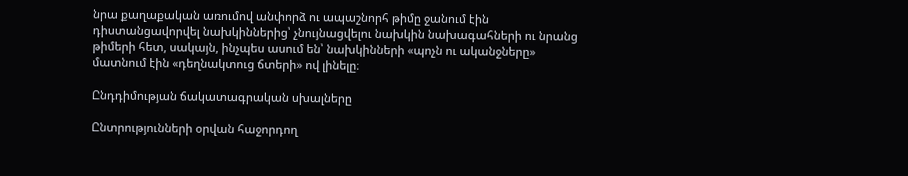նրա քաղաքական առումով անփորձ ու ապաշնորհ թիմը ջանում էին դիստանցավորվել նախկիններից՝ չնույնացվելու նախկին նախագահների ու նրանց թիմերի հետ, սակայն, ինչպես ասում են՝ նախկինների «պոչն ու ականջները» մատնում էին «դեղնակտուց ճտերի» ով լինելը։

Ընդդիմության ճակատագրական սխալները

Ընտրությունների օրվան հաջորդող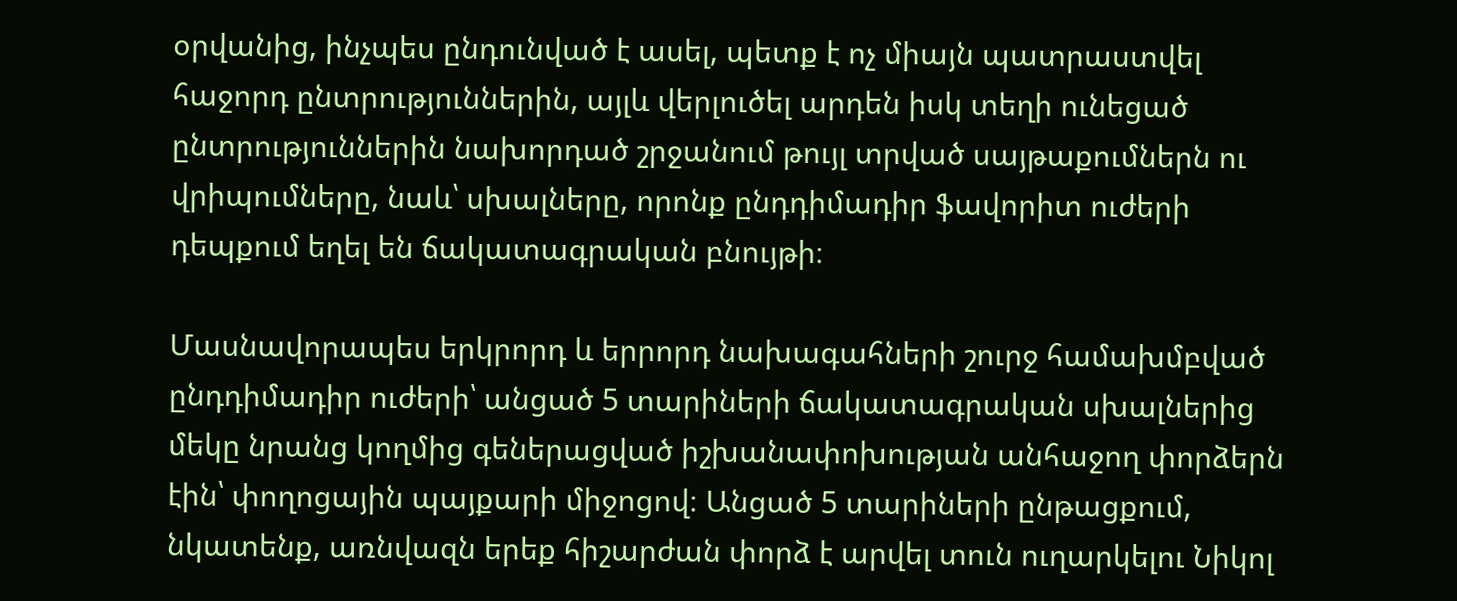օրվանից, ինչպես ընդունված է ասել, պետք է ոչ միայն պատրաստվել հաջորդ ընտրություններին, այլև վերլուծել արդեն իսկ տեղի ունեցած ընտրություններին նախորդած շրջանում թույլ տրված սայթաքումներն ու վրիպումները, նաև՝ սխալները, որոնք ընդդիմադիր ֆավորիտ ուժերի դեպքում եղել են ճակատագրական բնույթի։

Մասնավորապես երկրորդ և երրորդ նախագահների շուրջ համախմբված ընդդիմադիր ուժերի՝ անցած 5 տարիների ճակատագրական սխալներից մեկը նրանց կողմից գեներացված իշխանափոխության անհաջող փորձերն էին՝ փողոցային պայքարի միջոցով։ Անցած 5 տարիների ընթացքում, նկատենք, առնվազն երեք հիշարժան փորձ է արվել տուն ուղարկելու Նիկոլ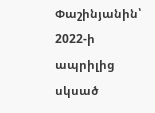Փաշինյանին՝ 2022-ի ապրիլից սկսած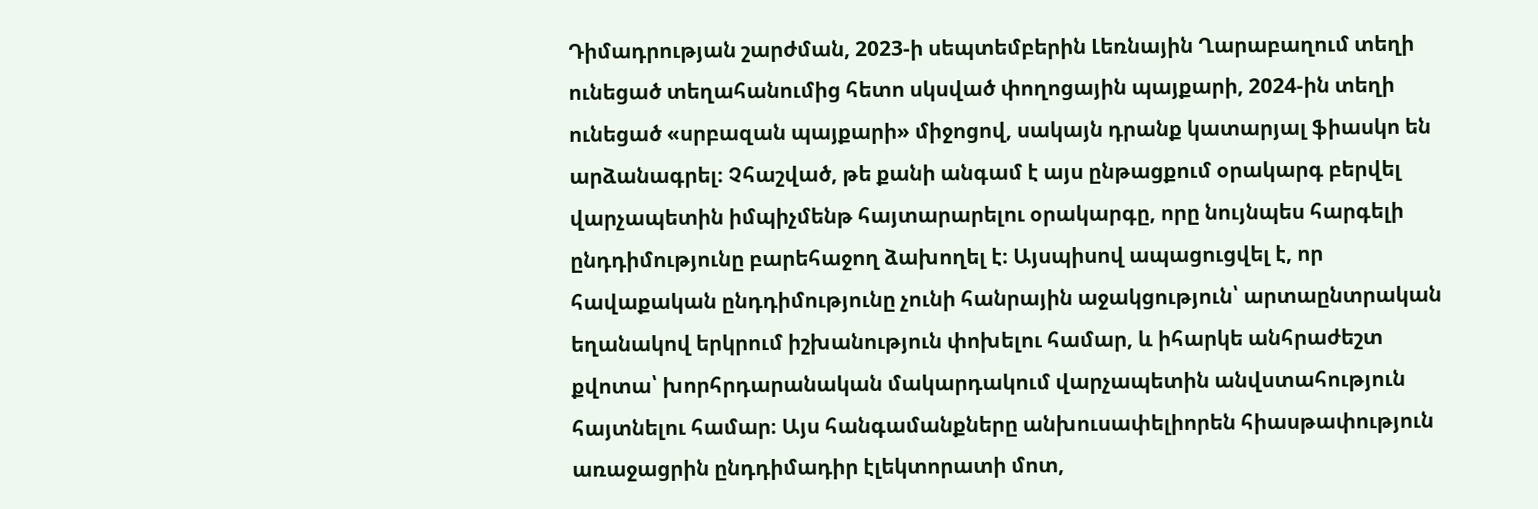Դիմադրության շարժման, 2023-ի սեպտեմբերին Լեռնային Ղարաբաղում տեղի ունեցած տեղահանումից հետո սկսված փողոցային պայքարի, 2024-ին տեղի ունեցած «սրբազան պայքարի» միջոցով, սակայն դրանք կատարյալ ֆիասկո են արձանագրել։ Չհաշված, թե քանի անգամ է այս ընթացքում օրակարգ բերվել վարչապետին իմպիչմենթ հայտարարելու օրակարգը, որը նույնպես հարգելի ընդդիմությունը բարեհաջող ձախողել է։ Այսպիսով ապացուցվել է, որ հավաքական ընդդիմությունը չունի հանրային աջակցություն՝ արտաընտրական եղանակով երկրում իշխանություն փոխելու համար, և իհարկե անհրաժեշտ քվոտա՝ խորհրդարանական մակարդակում վարչապետին անվստահություն հայտնելու համար։ Այս հանգամանքները անխուսափելիորեն հիասթափություն առաջացրին ընդդիմադիր էլեկտորատի մոտ,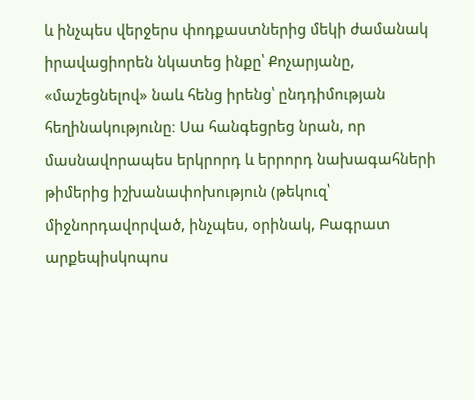և ինչպես վերջերս փոդքաստներից մեկի ժամանակ իրավացիորեն նկատեց ինքը՝ Քոչարյանը, «մաշեցնելով» նաև հենց իրենց՝ ընդդիմության հեղինակությունը։ Սա հանգեցրեց նրան, որ մասնավորապես երկրորդ և երրորդ նախագահների թիմերից իշխանափոխություն (թեկուզ՝ միջնորդավորված, ինչպես, օրինակ, Բագրատ արքեպիսկոպոս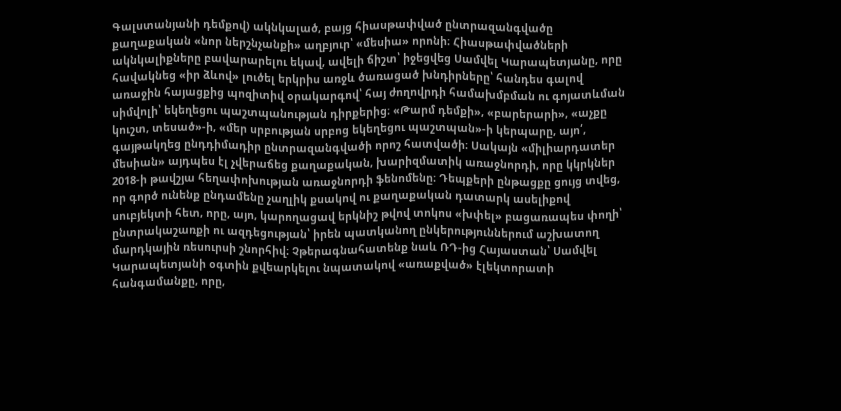Գալստանյանի դեմքով) ակնկալած, բայց հիասթափված ընտրազանգվածը քաղաքական «նոր ներշնչանքի» աղբյուր՝ «մեսիա» որոնի։ Հիասթափվածների ակնկալիքները բավարարելու եկավ, ավելի ճիշտ՝ իջեցվեց Սամվել Կարապետյանը, որը հավակնեց «իր ձևով» լուծել երկրիս առջև ծառացած խնդիրները՝ հանդես գալով առաջին հայացքից պոզիտիվ օրակարգով՝ հայ ժողովրդի համախմբման ու գոյատևման սիմվոլի՝ եկեղեցու պաշտպանության դիրքերից։ «Թարմ դեմքի», «բարերարի», «աչքը կուշտ, տեսած»-ի, «մեր սրբության սրբոց եկեղեցու պաշտպան»-ի կերպարը, այո՛, գայթակղեց ընդդիմադիր ընտրազանգվածի որոշ հատվածի։ Սակայն «միլիարդատեր մեսիան» այդպես էլ չվերաճեց քաղաքական, խարիզմատիկ առաջնորդի, որը կկրկներ 2018-ի թավշյա հեղափոխության առաջնորդի ֆենոմենը։ Դեպքերի ընթացքը ցույց տվեց, որ գործ ունենք ընդամենը չաղլիկ քսակով ու քաղաքական դատարկ ասելիքով սուբյեկտի հետ, որը, այո, կարողացավ երկնիշ թվով տոկոս «խփել» բացառապես փողի՝ ընտրակաշառքի ու ազդեցության՝ իրեն պատկանող ընկերություններում աշխատող մարդկային ռեսուրսի շնորհիվ։ Չթերագնահատենք նաև ՌԴ-ից Հայաստան՝ Սամվել Կարապետյանի օգտին քվեարկելու նպատակով «առաքված» էլեկտորատի հանգամանքը, որը,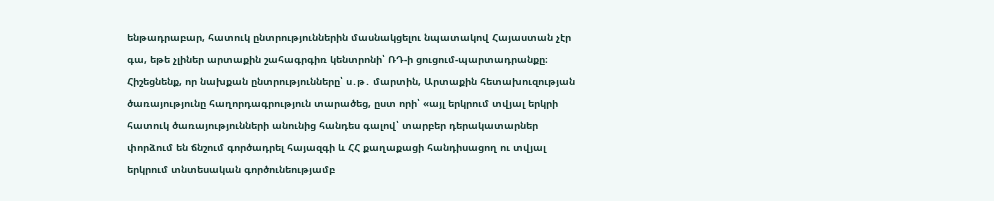ենթադրաբար, հատուկ ընտրություններին մասնակցելու նպատակով Հայաստան չէր գա, եթե չլիներ արտաքին շահագրգիռ կենտրոնի՝ ՌԴ-ի ցուցում-պարտադրանքը։ Հիշեցնենք, որ նախքան ընտրությունները՝ ս․թ․ մարտին, Արտաքին հետախուզության ծառայությունը հաղորդագրություն տարածեց, ըստ որի՝ «այլ երկրում տվյալ երկրի հատուկ ծառայությունների անունից հանդես գալով՝ տարբեր դերակատարներ փորձում են ճնշում գործադրել հայազգի և ՀՀ քաղաքացի հանդիսացող ու տվյալ երկրում տնտեսական գործունեությամբ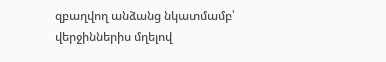զբաղվող անձանց նկատմամբ՝ վերջիններիս մղելով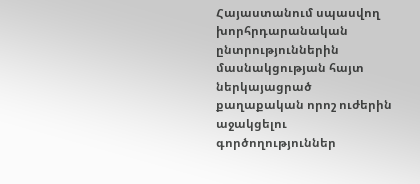Հայաստանում սպասվող խորհրդարանական ընտրություններին մասնակցության հայտ ներկայացրած քաղաքական որոշ ուժերին աջակցելու գործողություններ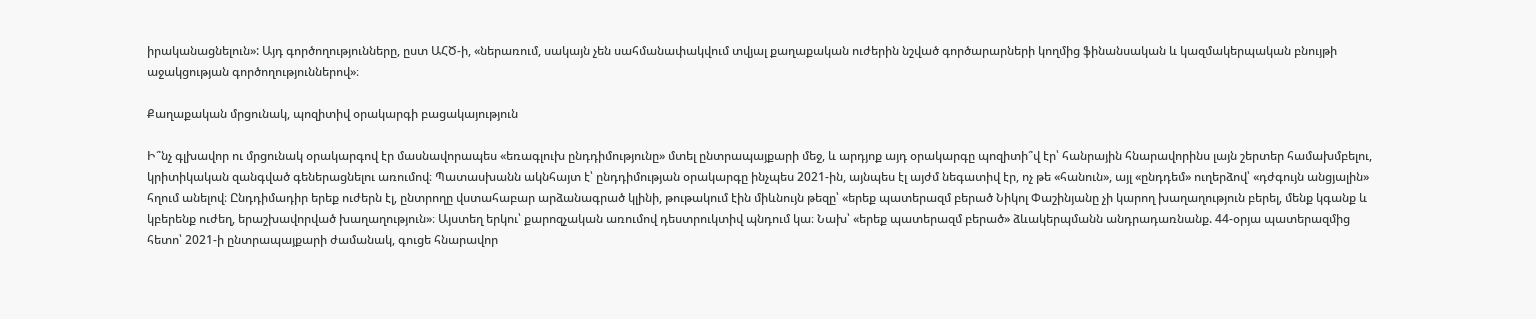իրականացնելուն»: Այդ գործողությունները, ըստ ԱՀԾ-ի, «ներառում, սակայն չեն սահմանափակվում տվյալ քաղաքական ուժերին նշված գործարարների կողմից ֆինանսական և կազմակերպական բնույթի աջակցության գործողություններով»։

Քաղաքական մրցունակ, պոզիտիվ օրակարգի բացակայություն

Ի՞նչ գլխավոր ու մրցունակ օրակարգով էր մասնավորապես «եռագլուխ ընդդիմությունը» մտել ընտրապայքարի մեջ, և արդյոք այդ օրակարգը պոզիտի՞վ էր՝ հանրային հնարավորինս լայն շերտեր համախմբելու, կրիտիկական զանգված գեներացնելու առումով։ Պատասխանն ակնհայտ է՝ ընդդիմության օրակարգը ինչպես 2021-ին, այնպես էլ այժմ նեգատիվ էր, ոչ թե «հանուն», այլ «ընդդեմ» ուղերձով՝ «դժգույն անցյալին» հղում անելով։ Ընդդիմադիր երեք ուժերն էլ, ընտրողը վստահաբար արձանագրած կլինի, թութակում էին միևնույն թեզը՝ «երեք պատերազմ բերած Նիկոլ Փաշինյանը չի կարող խաղաղություն բերել, մենք կգանք և կբերենք ուժեղ, երաշխավորված խաղաղություն»։ Այստեղ երկու՝ քարոզչական առումով դեստրուկտիվ պնդում կա։ Նախ՝ «երեք պատերազմ բերած» ձևակերպմանն անդրադառնանք. 44-օրյա պատերազմից հետո՝ 2021-ի ընտրապայքարի ժամանակ, գուցե հնարավոր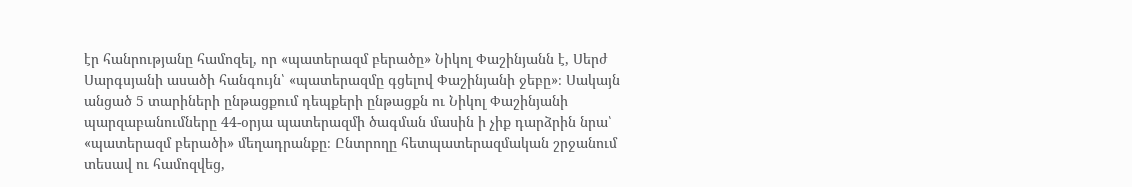էր հանրությանը համոզել, որ «պատերազմ բերածը» Նիկոլ Փաշինյանն է, Սերժ Սարգսյանի ասածի հանգույն՝ «պատերազմը գցելով Փաշինյանի ջեբը»։ Սակայն անցած 5 տարիների ընթացքում դեպքերի ընթացքն ու Նիկոլ Փաշինյանի պարզաբանումները 44-օրյա պատերազմի ծագման մասին ի չիք դարձրին նրա՝ «պատերազմ բերածի» մեղադրանքը։ Ընտրողը հետպատերազմական շրջանում տեսավ ու համոզվեց,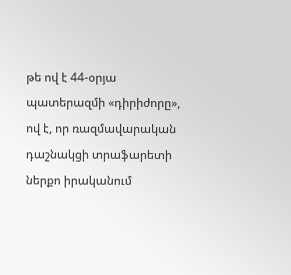թե ով է 44-օրյա պատերազմի «դիրիժորը», ով է, որ ռազմավարական դաշնակցի տրաֆարետի ներքո իրականում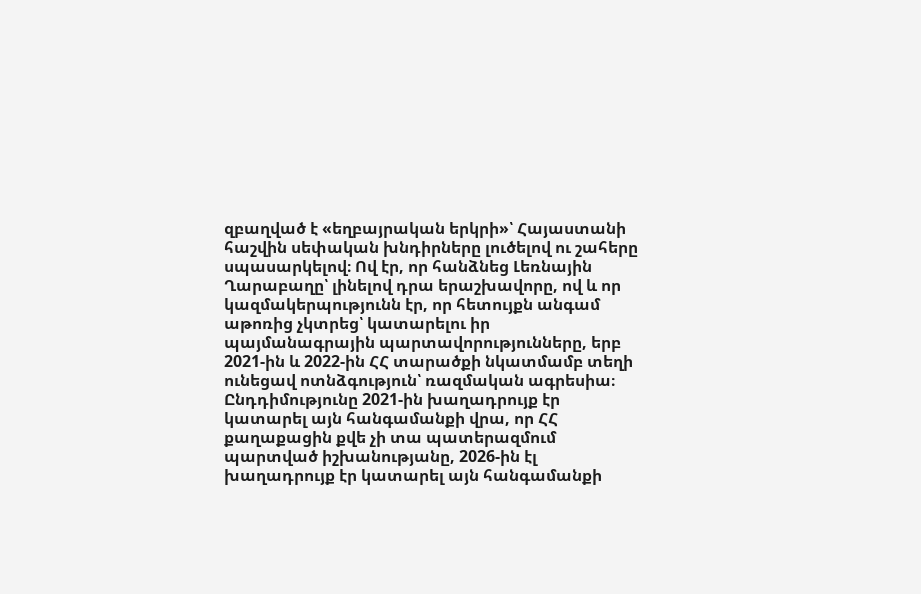զբաղված է «եղբայրական երկրի»՝ Հայաստանի հաշվին սեփական խնդիրները լուծելով ու շահերը սպասարկելով։ Ով էր, որ հանձնեց Լեռնային Ղարաբաղը՝ լինելով դրա երաշխավորը, ով և որ կազմակերպությունն էր, որ հետույքն անգամ աթոռից չկտրեց՝ կատարելու իր պայմանագրային պարտավորությունները, երբ 2021-ին և 2022-ին ՀՀ տարածքի նկատմամբ տեղի ունեցավ ոտնձգություն՝ ռազմական ագրեսիա։ Ընդդիմությունը 2021-ին խաղադրույք էր կատարել այն հանգամանքի վրա, որ ՀՀ քաղաքացին քվե չի տա պատերազմում պարտված իշխանությանը, 2026-ին էլ խաղադրույք էր կատարել այն հանգամանքի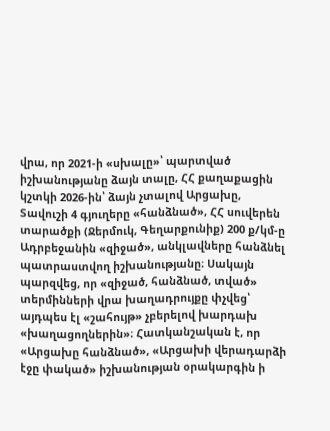վրա, որ 2021-ի «սխալը»՝ պարտված իշխանությանը ձայն տալը, ՀՀ քաղաքացին կշտկի 2026-ին՝ ձայն չտալով Արցախը, Տավուշի 4 գյուղերը «հանձնած», ՀՀ սուվերեն տարածքի (Ջերմուկ, Գեղարքունիք) 200 ք/կմ-ը Ադրբեջանին «զիջած», անկլավները հանձնել պատրաստվող իշխանությանը։ Սակայն պարզվեց, որ «զիջած, հանձնած, տված» տերմինների վրա խաղադրույքը փչվեց՝ այդպես էլ «շահույթ» չբերելով խարդախ «խաղացողներին»։ Հատկանշական է, որ «Արցախը հանձնած», «Արցախի վերադարձի էջը փակած» իշխանության օրակարգին ի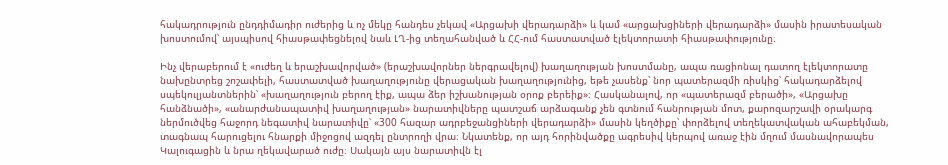հակադրություն ընդդիմադիր ուժերից և ոչ մեկը հանդես չեկավ «Արցախի վերադարձի» և կամ «արցախցիների վերադարձի» մասին իրատեսական խոստումով՝ այսպիսով հիասթափեցնելով նաև ԼՂ-ից տեղահանված և ՀՀ-ում հաստատված էլեկտորատի հիասթափությունը։

Ինչ վերաբերում է «ուժեղ և երաշխավորված» (երաշխավորներ ներգրավելով) խաղաղության խոստմանը, ապա ռացիոնալ դատող էլեկտորատը նախընտրեց շոշափելի, հաստատված խաղաղությունը վերացական խաղաղությունից, եթե չասենք՝ նոր պատերազմի ռիսկից՝ հակադարձելով սպեկուլյանտներին՝ «խաղաղություն բերող էիք, ապա ձեր իշխանության օրոք բերեիք»։ Հասկանալով, որ «պատերազմ բերածի», «Արցախը հանձնածի», «անարժանապատիվ խաղաղության» նարատիվները պատշաճ արձագանք չեն գտնում հանրության մոտ, քարոզարշավի օրակարգ ներմուծվեց հաջորդ նեգատիվ նարատիվը՝ «300 հազար ադրբեջանցիների վերադարձի» մասին կեղծիքը՝ փորձելով տեղեկատվական ահաբեկման, տագնապ հարուցելու հնարքի միջոցով ազդել ընտրողի վրա։ Նկատենք, որ այդ հորինվածքը ագրեսիվ կերպով առաջ էին մղում մասնավորապես Կալուգացին և նրա ղեկավարած ուժը։ Սակայն այս նարատիվն էլ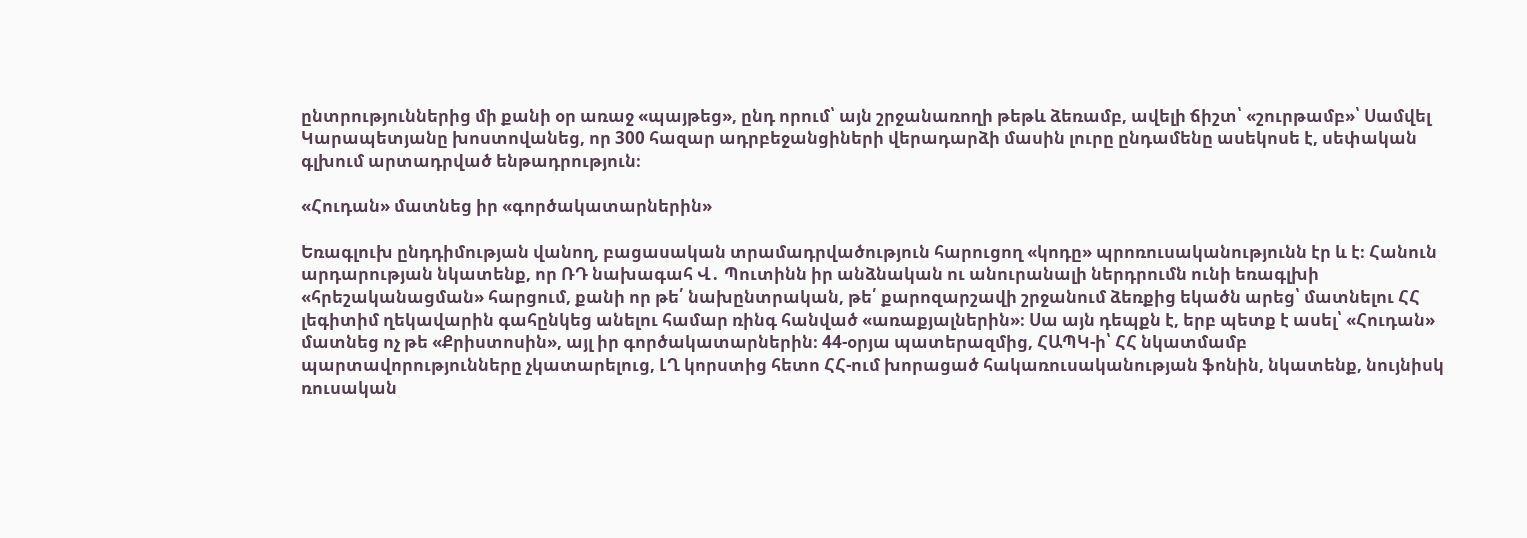ընտրություններից մի քանի օր առաջ «պայթեց», ընդ որում՝ այն շրջանառողի թեթև ձեռամբ, ավելի ճիշտ՝ «շուրթամբ»՝ Սամվել Կարապետյանը խոստովանեց, որ 300 հազար ադրբեջանցիների վերադարձի մասին լուրը ընդամենը ասեկոսե է, սեփական գլխում արտադրված ենթադրություն։

«Հուդան» մատնեց իր «գործակատարներին»

Եռագլուխ ընդդիմության վանող, բացասական տրամադրվածություն հարուցող «կոդը» պրոռուսականությունն էր և է։ Հանուն արդարության նկատենք, որ ՌԴ նախագահ Վ․ Պուտինն իր անձնական ու անուրանալի ներդրումն ունի եռագլխի «հրեշականացման» հարցում, քանի որ թե՛ նախընտրական, թե՛ քարոզարշավի շրջանում ձեռքից եկածն արեց՝ մատնելու ՀՀ լեգիտիմ ղեկավարին գահընկեց անելու համար ռինգ հանված «առաքյալներին»։ Սա այն դեպքն է, երբ պետք է ասել՝ «Հուդան» մատնեց ոչ թե «Քրիստոսին», այլ իր գործակատարներին։ 44-օրյա պատերազմից, ՀԱՊԿ-ի՝ ՀՀ նկատմամբ պարտավորությունները չկատարելուց, ԼՂ կորստից հետո ՀՀ-ում խորացած հակառուսականության ֆոնին, նկատենք, նույնիսկ ռուսական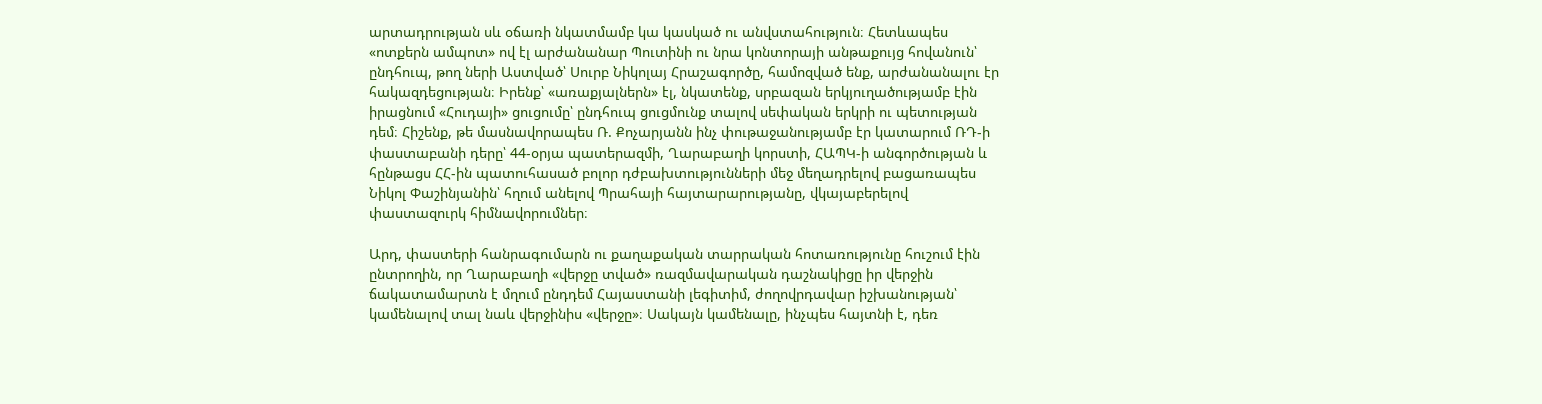արտադրության սև օճառի նկատմամբ կա կասկած ու անվստահություն։ Հետևապես «ոտքերն ամպոտ» ով էլ արժանանար Պուտինի ու նրա կոնտորայի անթաքույց հովանուն՝ ընդհուպ, թող ների Աստված՝ Սուրբ Նիկոլայ Հրաշագործը, համոզված ենք, արժանանալու էր հակազդեցության։ Իրենք՝ «առաքյալներն» էլ, նկատենք, սրբազան երկյուղածությամբ էին իրացնում «Հուդայի» ցուցումը՝ ընդհուպ ցուցմունք տալով սեփական երկրի ու պետության դեմ։ Հիշենք, թե մասնավորապես Ռ. Քոչարյանն ինչ փութաջանությամբ էր կատարում ՌԴ-ի փաստաբանի դերը՝ 44-օրյա պատերազմի, Ղարաբաղի կորստի, ՀԱՊԿ-ի անգործության և հընթացս ՀՀ-ին պատուհասած բոլոր դժբախտությունների մեջ մեղադրելով բացառապես Նիկոլ Փաշինյանին՝ հղում անելով Պրահայի հայտարարությանը, վկայաբերելով փաստազուրկ հիմնավորումներ։

Արդ, փաստերի հանրագումարն ու քաղաքական տարրական հոտառությունը հուշում էին ընտրողին, որ Ղարաբաղի «վերջը տված» ռազմավարական դաշնակիցը իր վերջին ճակատամարտն է մղում ընդդեմ Հայաստանի լեգիտիմ, ժողովրդավար իշխանության՝ կամենալով տալ նաև վերջինիս «վերջը»։ Սակայն կամենալը, ինչպես հայտնի է, դեռ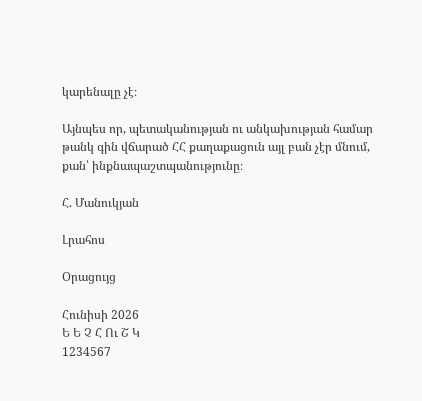կարենալը չէ։

Այնպես որ, պետականության ու անկախության համար թանկ գին վճարած ՀՀ քաղաքացուն այլ բան չէր մնում, քան՝ ինքնապաշտպանությունը։

Հ. Մանուկյան

Լրահոս

Օրացույց

Հունիսի 2026
Ե Ե Չ Հ Ու Շ Կ
1234567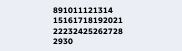891011121314
15161718192021
22232425262728
2930